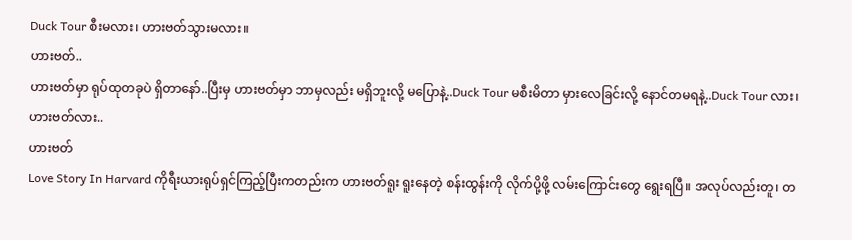Duck Tour စီးမလား၊ ဟားဗတ်သွားမလား။
ဟားဗတ်..
ဟားဗတ်မှာ ရုပ်ထုတခုပဲ ရှိတာနော်..ပြီးမှ ဟားဗတ်မှာ ဘာမှလည်း မရှိဘူးလို့ မပြောနဲ့..Duck Tour မစီးမိတာ မှားလေခြင်းလို့ နောင်တမရနဲ့..Duck Tour လား၊ ဟားဗတ်လား..
ဟားဗတ်
Love Story In Harvard ကိုရီးယားရုပ်ရှင်ကြည့်ပြီးကတည်းက ဟားဗတ်ရူး ရူးနေတဲ့ စန်းထွန်းကို လိုက်ပို့ဖို့ လမ်းကြောင်းတွေ ရွေးရပြီ။ အလုပ်လည်းတူ၊ တ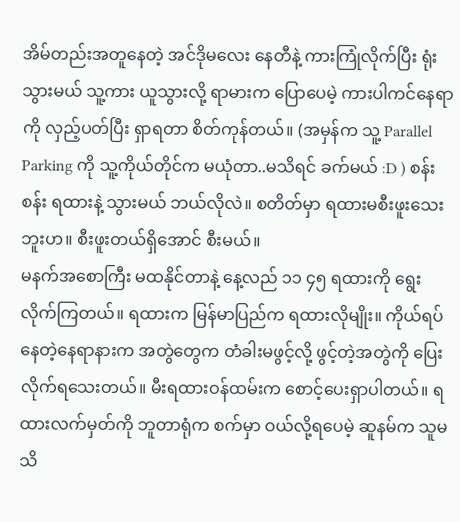အိမ်တည်းအတူနေတဲ့ အင်ဒိုမလေး နေတီနဲ့ ကားကြုံလိုက်ပြီး ရုံးသွားမယ် သူ့ကား ယူသွားလို့ ရာမားက ပြောပေမဲ့ ကားပါကင်နေရာကို လှည့်ပတ်ပြီး ရှာရတာ စိတ်ကုန်တယ်။ (အမှန်က သူ့ Parallel Parking ကို သူ့ကိုယ်တိုင်က မယုံတာ..မသိရင် ခက်မယ် :D ) စန်းစန်း ရထားနဲ့ သွားမယ် ဘယ်လိုလဲ။ စတိတ်မှာ ရထားမစီးဖူးသေးဘူးဟ။ စီးဖူးတယ်ရှိအောင် စီးမယ်။
မနက်အစောကြီး မထနိုင်တာနဲ့ နေ့လည် ၁၁ ၄၅ ရထားကို ရွေးလိုက်ကြတယ်။ ရထားက မြန်မာပြည်က ရထားလိုမျိုး။ ကိုယ်ရပ်နေတဲ့နေရာနားက အတွဲတွေက တံခါးမဖွင့်လို့ ဖွင့်တဲ့အတွဲကို ပြေးလိုက်ရသေးတယ်။ မီးရထားဝန်ထမ်းက စောင့်ပေးရှာပါတယ်။ ရထားလက်မှတ်ကို ဘူတာရုံက စက်မှာ ဝယ်လို့ရပေမဲ့ ဆူနမ်က သူမသိ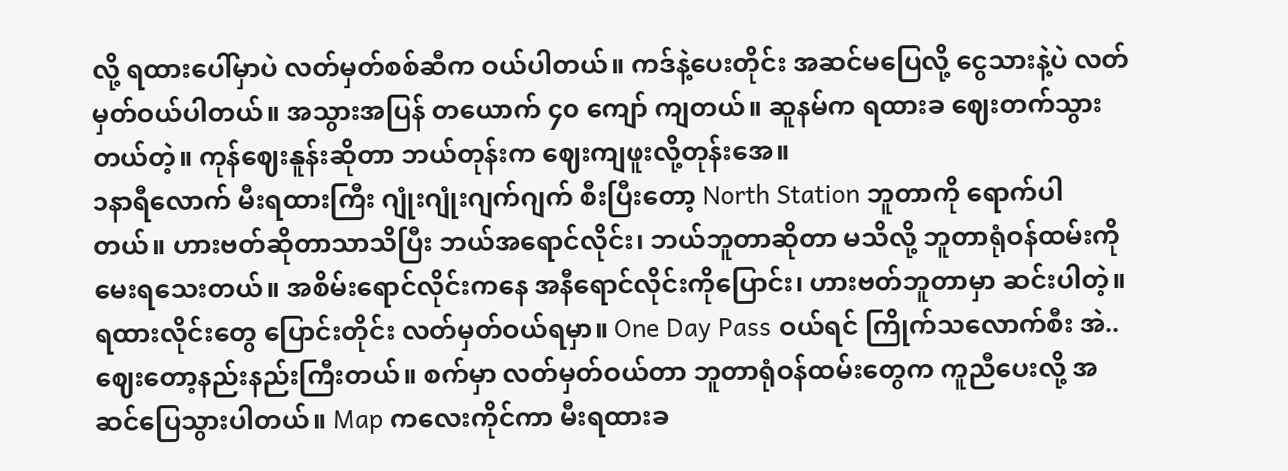လို့ ရထားပေါ်မှာပဲ လတ်မှတ်စစ်ဆီက ဝယ်ပါတယ်။ ကဒ်နဲ့ပေးတိုင်း အဆင်မပြေလို့ ငွေသားနဲ့ပဲ လတ်မှတ်ဝယ်ပါတယ်။ အသွားအပြန် တယောက် ၄၀ ကျော် ကျတယ်။ ဆူနမ်က ရထားခ ဈေးတက်သွားတယ်တဲ့။ ကုန်ဈေးနူန်းဆိုတာ ဘယ်တုန်းက ဈေးကျဖူးလို့တုန်းအေ။
၁နာရီလောက် မီးရထားကြီး ဂျုံးဂျုံးဂျက်ဂျက် စီးပြီးတော့ North Station ဘူတာကို ရောက်ပါတယ်။ ဟားဗတ်ဆိုတာသာသိပြီး ဘယ်အရောင်လိုင်း၊ ဘယ်ဘူတာဆိုတာ မသိလို့ ဘူတာရုံဝန်ထမ်းကို မေးရသေးတယ်။ အစိမ်းရောင်လိုင်းကနေ အနီရောင်လိုင်းကိုပြောင်း၊ ဟားဗတ်ဘူတာမှာ ဆင်းပါတဲ့။ ရထားလိုင်းတွေ ပြောင်းတိုင်း လတ်မှတ်ဝယ်ရမှာ။ One Day Pass ဝယ်ရင် ကြိုက်သလောက်စီး အဲ.. ဈေးတော့နည်းနည်းကြီးတယ်။ စက်မှာ လတ်မှတ်ဝယ်တာ ဘူတာရုံဝန်ထမ်းတွေက ကူညီပေးလို့ အဆင်ပြေသွားပါတယ်။ Map ကလေးကိုင်ကာ မီးရထားခ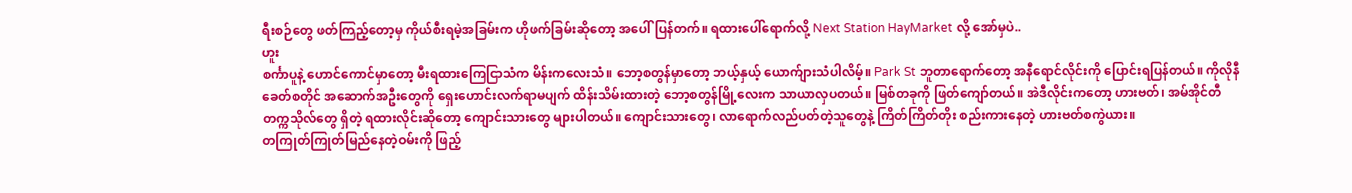ရီးစဉ်တွေ ဖတ်ကြည့်တော့မှ ကိုယ်စီးရမဲ့အခြမ်းက ဟိုဖက်ခြမ်းဆိုတော့ အပေါ်ပြန်တက်။ ရထားပေါ်ရောက်လို့ Next Station HayMarket လို့ အော်မှပဲ..
ဟူး
စင်္ကာပူနဲ့ ဟောင်ကောင်မှာတော့ မီးရထားကြေငြာသံက မိန်းကလေးသံ။ ဘော့စတွန်မှာတော့ ဘယ့်နှယ့် ယောက်ျားသံပါလိမ့်။ Park St ဘူတာရောက်တော့ အနီရောင်လိုင်းကို ပြောင်းရပြန်တယ်။ ကိုလိုနီခေတ်စတိုင် အဆောက်အဦးတွေကို ရှေးဟောင်းလက်ရာမပျက် ထိန်းသိမ်းထားတဲ့ ဘော့စတွန်မြို့လေးက သာယာလှပတယ်။ မြစ်တခုကို ဖြတ်ကျော်တယ်။ အဲဒီလိုင်းကတော့ ဟားဗတ်၊ အမ်အိုင်တီ တက္ကသိုလ်တွေ ရှိတဲ့ ရထားလိုင်းဆိုတော့ ကျောင်းသားတွေ များပါတယ်။ ကျောင်းသားတွေ၊ လာရောက်လည်ပတ်တဲ့သူတွေနဲ့ ကြိတ်ကြိတ်တိုး စည်းကားနေတဲ့ ဟားဗတ်စကွဲယား။
တကြုတ်ကြုတ်မြည်နေတဲ့ဝမ်းကို ဖြည့်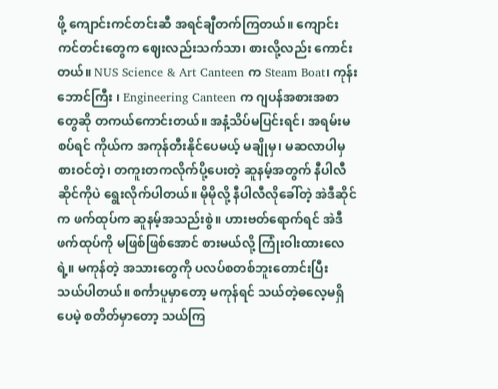ဖို့ ကျောင်းကင်တင်းဆီ အရင်ချီတက်ကြတယ်။ ကျောင်းကင်တင်းတွေက ဈေးလည်းသက်သာ၊ စားလို့လည်း ကောင်းတယ်။ NUS Science & Art Canteen က Steam Boat၊ ကုန်းဘောင်ကြီး ၊ Engineering Canteen က ဂျပန်အစားအစာတွေဆို တကယ်ကောင်းတယ်။ အနံ့သိပ်မပြင်းရင်၊ အရမ်းမစပ်ရင် ကိုယ်က အကုန်တီးနိုင်ပေမယ့် မချိုမှ၊ မဆလာပါမှ စားဝင်တဲ့၊ တကူးတကလိုက်ပို့ပေးတဲ့ ဆူနမ့်အတွက် နီပါလီဆိုင်ကိုပဲ ရွေးလိုက်ပါတယ်။ မိုမိုလို့ နီပါလီလိုခေါ်တဲ့ အဲဒီဆိုင်က ဖက်ထုပ်က ဆူနမ့်အသည်းစွဲ။ ဟားဗတ်ရောက်ရင် အဲဒီဖက်ထုပ်ကို မဖြစ်ဖြစ်အောင် စားမယ်လို့ ကြုံးဝါးထားလေရဲ့။ မကုန်တဲ့ အသားတွေကို ပလပ်စတစ်ဘူးတောင်းပြီး သယ်ပါတယ်။ စင်္ကာပူမှာတော့ မကုန်ရင် သယ်တဲ့ဓလေ့မရှိပေမဲ့ စတိတ်မှာတော့ သယ်ကြ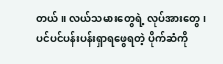တယ်။ လယ်သမားတွေရဲ့ လုပ်အားတွေ၊ ပင်ပင်ပန်းပန်းရှာရဖွေရတဲ့ ပိုက်ဆံကို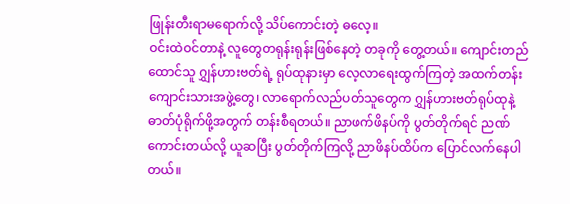ဖြုန်းတီးရာမရောက်လို့ သိပ်ကောင်းတဲ့ ဓလေ့။
ဝင်းထဲဝင်တာနဲ့ လူတွေတရုန်းရုန်းဖြစ်နေတဲ့ တခုကို တွေ့တယ်။ ကျောင်းတည်ထောင်သူ ဂျွှန်ဟားဗတ်ရဲ့ ရုပ်ထုနားမှာ လေ့လာရေးထွက်ကြတဲ့ အထက်တန်းကျောင်းသားအဖွဲ့တွေ၊ လာရောက်လည်ပတ်သူတွေက ဂျွှန်ဟားဗတ်ရုပ်ထုနဲ့ ဓာတ်ပုံရိုက်ဖို့အတွက် တန်းစီရတယ်။ ညာဖက်ဖိနပ်ကို ပွတ်တိုက်ရင် ညဏ်ကောင်းတယ်လို့ ယူဆပြီး ပွတ်တိုက်ကြလို့ ညာဖိနပ်ထိပ်က ပြောင်လက်နေပါတယ်။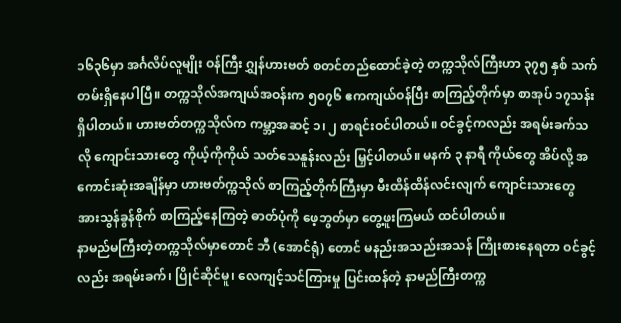၁၆၃၆မှာ အင်္ဂလိပ်လူမျိုး ဝန်ကြီး ဂျွှန်ဟားဗတ် စတင်တည်ထောင်ခဲ့တဲ့ တက္ကသိုလ်ကြီးဟာ ၃၇၅ နှစ် သက်တမ်းရှိနေပါပြီ။ တက္ကသိုလ်အကျယ်အဝန်းက ၅၀၇၆ ဧကကျယ်ဝန်ပြီး စာကြည့်တိုက်မှာ စာအုပ် ၁၇သန်း ရှိပါတယ်။ ဟားဗတ်တက္ကသိုလ်က ကမ္ဘာ့အဆင့် ၁၊ ၂ စာရင်းဝင်ပါတယ်။ ဝင်ခွင့်ကလည်း အရမ်းခက်သလို ကျောင်းသားတွေ ကိုယ့်ကိုကိုယ် သတ်သေနူန်းလည်း မြှင့်ပါတယ်။ မနက် ၃ နာရီ ကိုယ်တွေ အိပ်လို့ အကောင်းဆုံးအချိန်မှာ ဟားဗတ်က္ကသိုလ် စာကြည့်တိုက်ကြီးမှာ မီးထိန်ထိန်လင်းလျက် ကျောင်းသားတွေ အားသွန်ခွန်စိုက် စာကြည့်နေကြတဲ့ ဓာတ်ပုံကို ဖေ့ဘွတ်မှာ တွေ့ဖူးကြမယ် ထင်ပါတယ်။
နာမည်မကြီးတဲ့တက္ကသိုလ်မှာတောင် ဘီ (အောင်ရုံ) တောင် မနည်းအသည်းအသန် ကြိုးစားနေရတာ ဝင်ခွင့်လည်း အရမ်းခက်၊ ပြိုင်ဆိုင်မူ၊ လေကျင့်သင်ကြားမှု ပြင်းထန်တဲ့ နာမည်ကြီးတက္က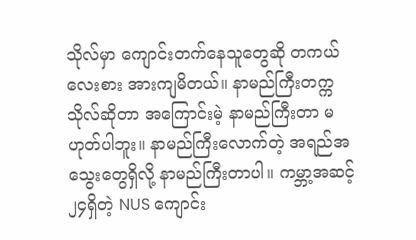သိုလ်မှာ ကျောင်းတက်နေသူတွေဆို တကယ်လေးစား အားကျမိတယ်။ နာမည်ကြီးတက္ကသိုလ်ဆိုတာ အကြောင်းမဲ့ နာမည်ကြီးတာ မဟုတ်ပါဘူး။ နာမည်ကြီးလောက်တဲ့ အရည်အသွေးတွေရှိလို့ နာမည်ကြီးတာပါ။ ကမ္ဘာ့အဆင့် ၂၄ရှိတဲ့ NUS ကျောင်း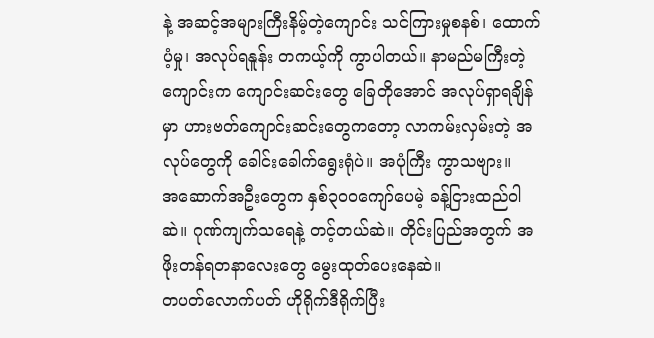နဲ့ အဆင့်အများကြီးနိမ့်တဲ့ကျောင်း သင်ကြားမှုစနစ်၊ ထောက်ပံ့မှု၊ အလုပ်ရနူန်း တကယ့်ကို ကွာပါတယ်။ နာမည်မကြီးတဲ့ကျောင်းက ကျောင်းဆင်းတွေ ခြေတိုအောင် အလုပ်ရှာရချိန်မှာ ဟားဗတ်ကျောင်းဆင်းတွေကတော့ လာကမ်းလှမ်းတဲ့ အလုပ်တွေကို ခေါင်းခေါက်ရွေးရုံပဲ။ အပုံကြီး ကွာသဗျား။
အဆောက်အဦးတွေက နှစ်၃၀၀ကျော်ပေမဲ့ ခန့်ငြားထည်ဝါဆဲ။ ဂုဏ်ကျက်သရေနဲ့ တင့်တယ်ဆဲ။ တိုင်းပြည်အတွက် အဖိုးတန်ရတနာလေးတွေ မွေးထုတ်ပေးနေဆဲ။
တပတ်လောက်ပတ် ဟိုရိုက်ဒီရိုက်ပြီး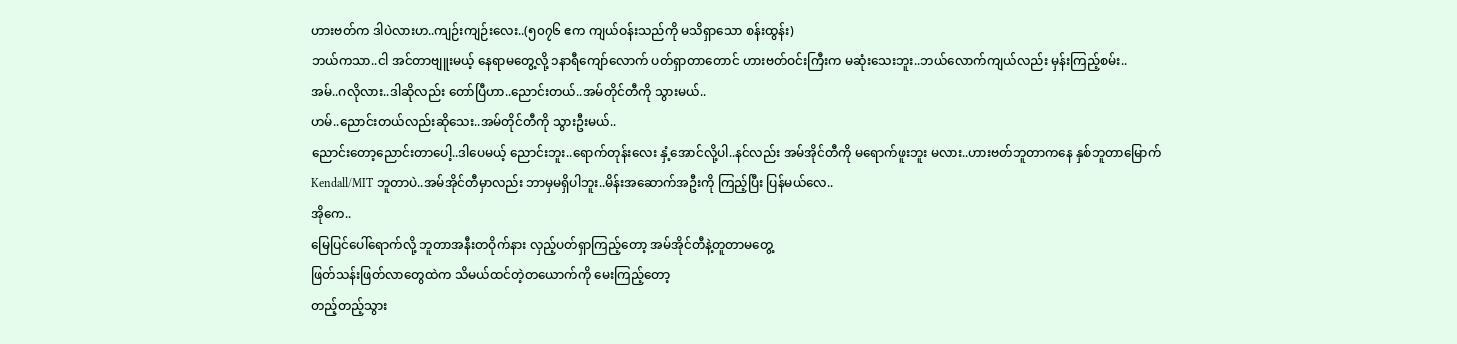ဟားဗတ်က ဒါပဲလားဟ..ကျဉ်းကျဉ်းလေး..(၅၀၇၆ ဧက ကျယ်ဝန်းသည်ကို မသိရှာသော စန်းထွန်း)
ဘယ်ကသာ..ငါ အင်တာဗျူးမယ့် နေရာမတွေ့လို့ ၁နာရီကျော်လောက် ပတ်ရှာတာတောင် ဟားဗတ်ဝင်းကြီးက မဆုံးသေးဘူး..ဘယ်လောက်ကျယ်လည်း မှန်းကြည့်စမ်း..
အမ်..ဂလိုလား..ဒါဆိုလည်း တော်ပြီဟာ..ညောင်းတယ်..အမ်တိုင်တီကို သွားမယ်..
ဟမ်..ညောင်းတယ်လည်းဆိုသေး..အမ်တိုင်တီကို သွားဦးမယ်..
ညောင်းတော့ညောင်းတာပေါ့..ဒါပေမယ့် ညောင်းဘူး..ရောက်တုန်းလေး နှံ့အောင်လို့ပါ..နင်လည်း အမ်အိုင်တီကို မရောက်ဖူးဘူး မလား..ဟားဗတ်ဘူတာကနေ နှစ်ဘူတာမြောက် Kendall/MIT ဘူတာပဲ..အမ်အိုင်တီမှာလည်း ဘာမှမရှိပါဘူး..မိန်းအဆောက်အဦးကို ကြည့်ပြီး ပြန်မယ်လေ..
အိုကေ..
မြေပြင်ပေါ်ရောက်လို့ ဘူတာအနီးတဝိုက်နား လှည့်ပတ်ရှာကြည့်တော့ အမ်အိုင်တီနဲ့တူတာမတွေ့
ဖြတ်သန်းဖြတ်လာတွေထဲက သိမယ်ထင်တဲ့တယောက်ကို မေးကြည့်တော့
တည့်တည့်သွား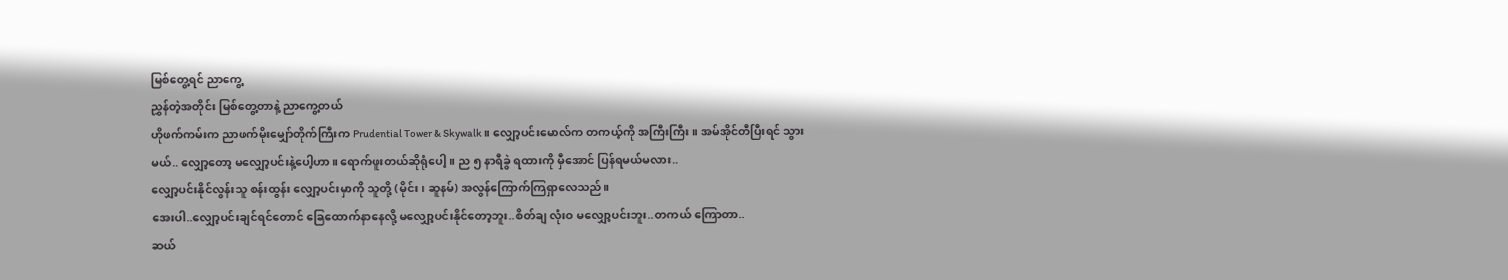မြစ်တွေ့ရင် ညာကွေ့
ညွှန်တဲ့အတိုင်း မြစ်တွေ့တာနဲ့ ညာကွေ့တယ်
ဟိုဖက်ကမ်းက ညာဖက်မိုးမျှော်တိုက်ကြီးက Prudential Tower & Skywalk ။ လျှော့ပင်းမောလ်က တကယ့်ကို အကြီးကြီး။ အမ်အိုင်တီပြီးရင် သွားမယ်.. လျှော့တော့ မလျှော့ပင်းနဲ့ပေါ့ဟာ။ ရောက်ဖူးတယ်ဆိုရုံပေါ့။ ည ၅ နာရီခွဲ ရထားကို မှီအောင် ပြန်ရမယ်မလား..
လျှော့ပင်းနိုင်လွန်းသူ စန်းထွန်း လျှော့ပင်းမှာကို သူတို့ (မိုင်း၊ ဆူနမ်) အလွန်ကြောက်ကြရှာလေသည်။
အေးပါ..လျှော့ပင်းချင်ရင်တောင် ခြေထောက်နာနေလို့ မလျှော့ပင်းနိုင်တော့ဘူး..စိတ်ချ လုံးဝ မလျှော့ပင်းဘူး..တကယ် ကြောတာ..
ဆယ်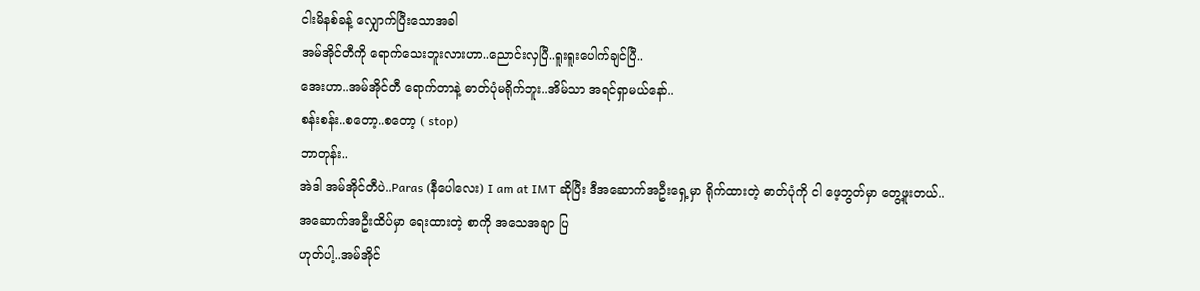ငါးမိနစ်ခန့် လျှောက်ပြီးသောအခါ
အမ်အိုင်တီကို ရောက်သေးဘူးလားဟာ..ညောင်းလှပြီ..ရူးရူးပေါက်ချင်ပြီ..
အေးဟာ..အမ်အိုင်တီ ရောက်တာနဲ့ ဓာတ်ပုံမရိုက်ဘူး..အိမ်သာ အရင်ရှာမယ်နော်..
စန်းစန်း..စတော့..စတော့ ( stop)
ဘာတုန်း..
အဲဒါ အမ်အိုင်တီပဲ..Paras (နီပေါလေး) I am at IMT ဆိုပြီး ဒီအဆောက်အဦးရှေ့မှာ ရိုက်ထားတဲ့ ဓာတ်ပုံကို ငါ ဖေ့ဘွတ်မှာ တွေ့ဖူးတယ်..
အဆောက်အဦးထိပ်မှာ ရေးထားတဲ့ စာကို အသေအချာ ပြ
ဟုတ်ပါ့..အမ်အိုင်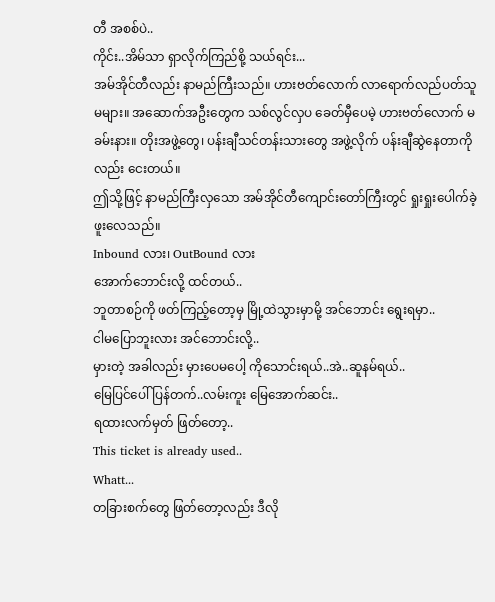တီ အစစ်ပဲ..
ကိုင်း..အိမ်သာ ရှာလိုက်ကြည်စို့ သယ်ရင်း...
အမ်အိုင်တီလည်း နာမည်ကြီးသည်။ ဟားဗတ်လောက် လာရောက်လည်ပတ်သူ မများ။ အဆောက်အဦးတွေက သစ်လွင်လှပ ခေတ်မှီပေမဲ့ ဟားဗတ်လောက် မခမ်းနား။ တိုးအဖွဲ့တွေ၊ ပန်းချီသင်တန်းသားတွေ အဖွဲ့လိုက် ပန်းချီဆွဲနေတာကိုလည်း ငေးတယ်။
ဤသို့ဖြင့် နာမည်ကြီးလှသော အမ်အိုင်တီကျောင်းတော်ကြီးတွင် ရှုးရှုးပေါက်ခဲ့ဖူးလေသည်။
Inbound လား၊ OutBound လား
အောက်ဘောင်းလို့ ထင်တယ်..
ဘူတာစဉ်ကို ဖတ်ကြည့်တော့မှ မြို့ထဲသွားမှာမို့ အင်ဘောင်း ရွေးရမှာ..
ငါမပြောဘူးလား အင်ဘောင်းလို့..
မှားတဲ့ အခါလည်း မှားပေမပေါ့ ကိုသောင်းရယ်..အဲ..ဆူနမ်ရယ်..
မြေပြင်ပေါ် ပြန်တက်..လမ်းကူး မြေအောက်ဆင်း..
ရထားလက်မှတ် ဖြတ်တော့..
This ticket is already used..
Whatt...
တခြားစက်တွေ ဖြတ်တော့လည်း ဒီလို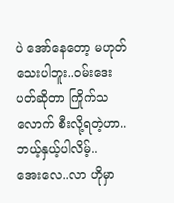ပဲ အော်နေတော့ မဟုတ်သေးပါဘူး..ဝမ်းဒေးပတ်ဆိုတာ ကြိုက်သလောက် စီးလို့ရတဲ့ဟာ..ဘယ့်နှယ့်ပါလိမ့်..
အေးလေ..လာ ဟိုမှာ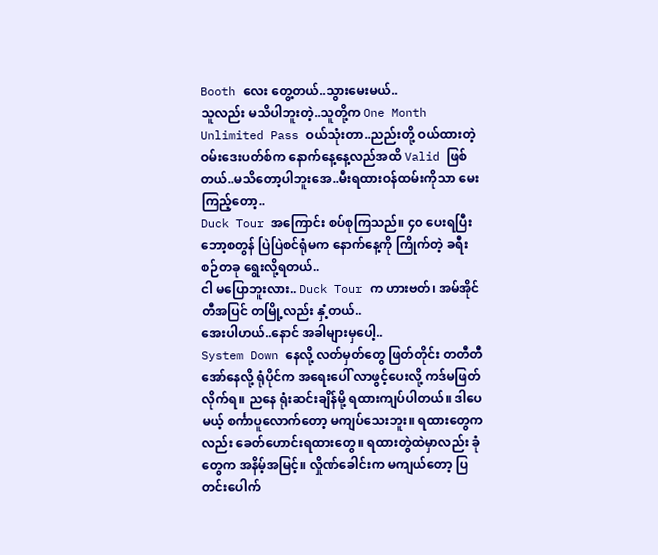Booth လေး တွေ့တယ်..သွားမေးမယ်..
သူလည်း မသိပါဘူးတဲ့..သူတို့က One Month Unlimited Pass ဝယ်သုံးတာ..ညည်းတို့ ဝယ်ထားတဲ့ ဝမ်းဒေးပတ်စ်က နောက်နေ့နေ့လည်အထိ Valid ဖြစ်တယ်..မသိတော့ပါဘူးအေ..မီးရထားဝန်ထမ်းကိုသာ မေးကြည့်တော့..
Duck Tour အကြောင်း စပ်စုကြသည်။ ၄၀ ပေးရပြီး ဘော့စတွန် ပြဲပြဲစင်ရုံမက နောက်နေ့ကို ကြိုက်တဲ့ ခရီးစဉ်တခု ရွေးလို့ရတယ်..
ငါ မပြောဘူးလား.. Duck Tour က ဟားဗတ်၊ အမ်အိုင်တီအပြင် တမြို့လည်း နှံ့တယ်..
အေးပါဟယ်..နောင် အခါများမှပေါ့..
System Down နေလို့ လတ်မှတ်တွေ ဖြတ်တိုင်း တတီတီအော်နေလို့ ရုံပိုင်က အရေးပေါ် လာဖွင့်ပေးလို့ ကဒ်မဖြတ်လိုက်ရ။ ညနေ ရုံးဆင်းချိန်မို့ ရထားကျပ်ပါတယ်။ ဒါပေမယ့် စင်္ကာပူလောက်တော့ မကျပ်သေးဘူး။ ရထားတွေကလည်း ခေတ်ဟောင်းရထားတွေ။ ရထားတွဲထဲမှာလည်း ခုံတွေက အနိမ့်အမြင့်။ လှိုဏ်ခေါင်းက မကျယ်တော့ ပြတင်းပေါက်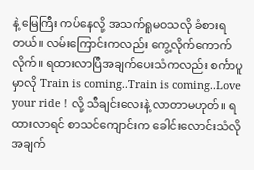နဲ့ မြေကြီး ကပ်နေလို့ အသက်ရူမဝသလို ခံစားရတယ်။ လမ်းကြောင်းကလည်း ကွေ့လိုက်ကောက်လိုက်။ ရထားလာပြီအချက်ပေးသံကလည်း စင်္ကာပူမှာလို Train is coming..Train is coming..Love your ride ! လို့ သီချင်းလေးနဲ့ လာတာမဟုတ်။ ရထားလာရင် စာသင်ကျောင်းက ခေါင်းလောင်းသံလို အချက်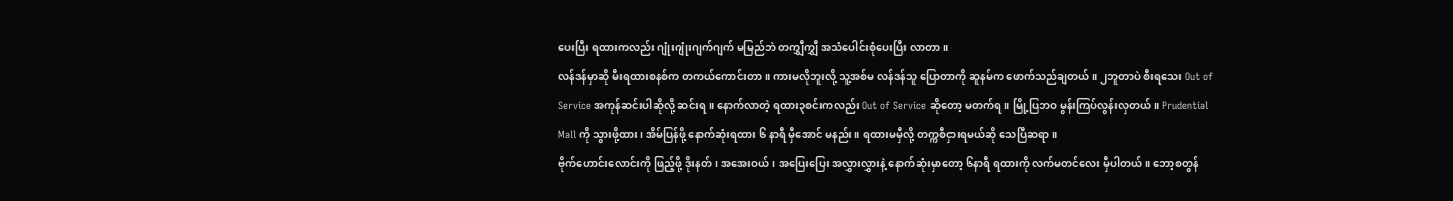ပေးပြီး ရထားကလည်း ဂျုံးဂျုံးဂျက်ဂျက် မမြည်ဘဲ တကျွှီကျွှီ အသံပေါင်းစုံပေးပြီး လာတာ။
လန်ဒန်မှာဆို မီးရထားစနစ်က တကယ်ကောင်းတာ။ ကားမလိုဘူးလို့ သူ့အစ်မ လန်ဒန်သူ ပြောတာကို ဆူနမ်က ဖောက်သည်ချတယ်။ ၂ဘူတာပဲ စီးရသေး Out of Service အကုန်ဆင်းပါဆိုလို့ ဆင်းရ။ နောက်လာတဲ့ ရထား၃စင်းကလည်း Out of Service ဆိုတော့ မတက်ရ။ မြို့ပြဘဝ မွန်းကြပ်လွန်းလှတယ်။ Prudential Mall ကို သွားဖို့ထား၊ အိမ်ပြန်ဖို့ နောက်ဆုံးရထား ၆ နာရီ မှီအောင် မနည်း။ ရထားမမှီလို့ တက္ကစီငှားရမယ်ဆို သေပြီဆရာ။
ဗိုက်ဟောင်းလောင်းကို ဖြည့်ဖို့ ဒိုးနတ်၊ အအေးဝယ်၊ အပြေးပြေး အလွှားလွှားနဲ့ နောက်ဆုံးမှာတော့ ၆နာရီ ရထားကို လက်မတင်လေး မှီပါတယ်။ ဘော့စတွန်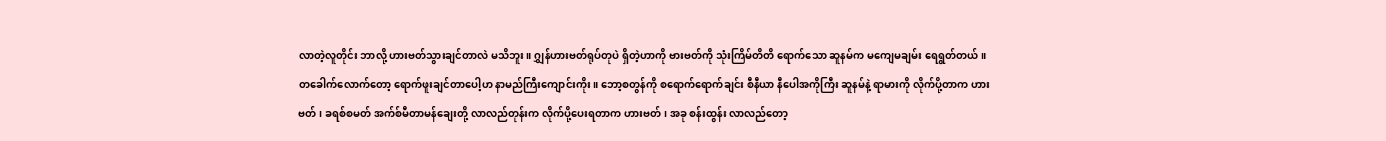လာတဲ့လူတိုင်း ဘာလို့ ဟားဗတ်သွားချင်တာလဲ မသိဘူး။ ဂျွှန်ဟားဗတ်ရုပ်တုပဲ ရှိတဲ့ဟာကို ဗားဗတ်ကို သုံးကြိမ်တိတိ ရောက်သော ဆူနမ်က မကျေမချမ်း ရေရွတ်တယ်။
တခေါက်လောက်တော့ ရောက်ဖူးချင်တာပေါ့ဟ နာမည်ကြီးကျောင်းကိုး။ ဘော့စတွန်ကို စရောက်ရောက်ချင်း စီနီယာ နီပေါအကိုကြီး ဆူနမ်နဲ့ ရာမားကို လိုက်ပို့တာက ဟားဗတ်၊ ခရစ်စမတ် အက်စ်မီတာမန်ချေးတို့ လာလည်တုန်းက လိုက်ပို့ပေးရတာက ဟားဗတ်၊ အခု စန်းထွန်း လာလည်တော့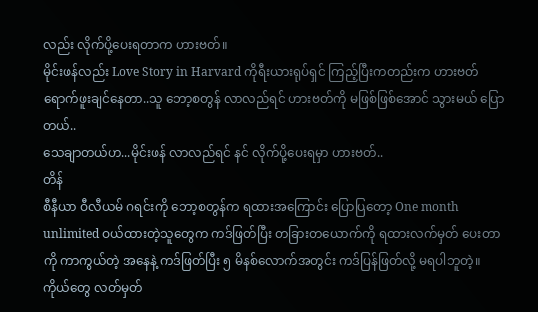လည်း လိုက်ပို့ပေးရတာက ဟားဗတ်။
မိုင်းဖန်လည်း Love Story in Harvard ကိုရီးယားရုပ်ရှင် ကြည့်ပြီးကတည်းက ဟားဗတ်ရောက်ဖူးချင်နေတာ..သူ ဘော့စတွန် လာလည်ရင် ဟားဗတ်ကို မဖြစ်ဖြစ်အောင် သွားမယ် ပြောတယ်..
သေချာတယ်ဟ...မိုင်းဖန် လာလည်ရင် နင် လိုက်ပို့ပေးရမှာ ဟားဗတ်..
တိန်
စီနီယာ ဝီလီယမ် ဂရင်းကို ဘော့စတွန်က ရထားအကြောင်း ပြောပြတော့ One month unlimited ဝယ်ထားတဲ့သူတွေက ကဒ်ဖြတ်ပြီး တခြားတယောက်ကို ရထားလက်မှတ် ပေးတာကို ကာကွယ်တဲ့ အနေနဲ့ ကဒ်ဖြတ်ပြီး ၅ မိနစ်လောက်အတွင်း ကဒ်ပြန်ဖြတ်လို့ မရပါဘူတဲ့။ ကိုယ်တွေ လတ်မှတ်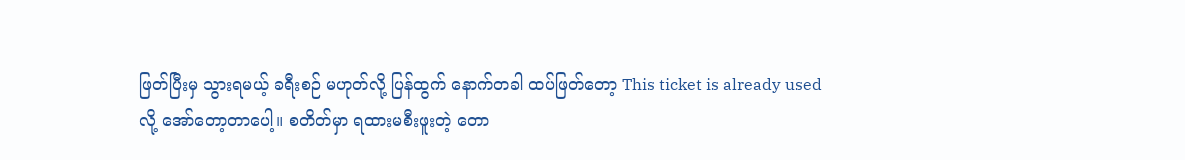ဖြတ်ပြီးမှ သွားရမယ့် ခရီးစဉ် မဟုတ်လို့ ပြန်ထွက် နောက်တခါ ထပ်ဖြတ်တော့ This ticket is already used လို့ အော်တော့တာပေါ့။ စတိတ်မှာ ရထားမစီးဖူးတဲ့ တော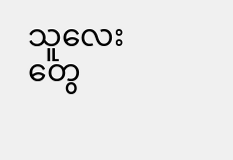သူလေးတွေ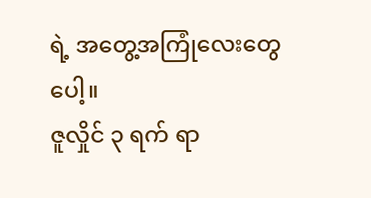ရဲ့ အတွေ့အကြုံလေးတွေပေါ့။
ဇူလှိုင် ၃ ရက် ရာ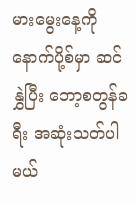မားမွေးနေ့ကို နောက်ပို့စ်မှာ ဆင်နွှဲပြီး ဘော့စတွန်ခရီး အဆုံးသတ်ပါမယ်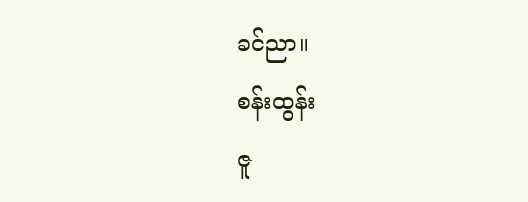ခင်ညာ။
စန်းထွန်း
ဇူ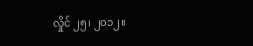လှိုင် ၂၅၊ ၂၀၁၂။